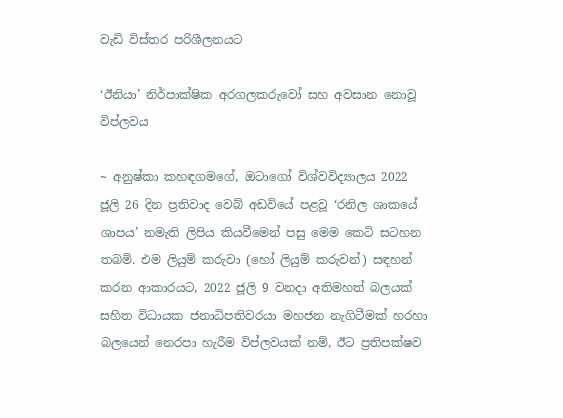වැඩි විස්තර පරිශීලනයට

‘ඊනියා’ නිර්පාක්ෂික අරගලකරුවෝ සහ අවසාන නොවූ විප්ලවය

~ අනුෂ්කා කහඳගමගේ, ඔටාගෝ විශ්වවිද්‍යාලය 2022 ජූලි 26 දින ප්‍රතිවාද වෙබ් අඩවියේ පළවූ ‘රනිල ශාකයේ ශාපය’ නමැති ලිපිය කියවීමෙන් පසු මෙම කෙටි සටහන තබමි. එම ලියුම් කරුවා (හෝ ලියුම් කරුවන්) සඳහන් කරන ආකාරයට, 2022 ජූලි 9 වනදා අතිමහත් බලයක් සහිත විධායක ජනාධිපතිවරයා මහජන නැගිටීමක් හරහා බලයෙන් නෙරපා හැරීම විප්ලවයක් නම්, ඊට ප්‍රතිපක්ෂව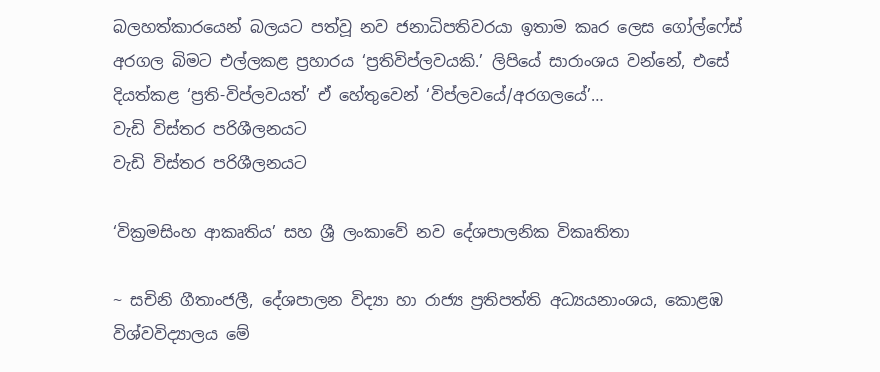බලහත්කාරයෙන් බලයට පත්වූ නව ජනාධිපතිවරයා ඉතාම කෘර ලෙස ගෝල්ෆේස් අරගල බිමට එල්ලකළ ප්‍රහාරය ‘ප්‍රතිවිප්ලවයකි.’ ලිපියේ සාරාංශය වන්නේ, එසේ දියත්කළ ‘ප්‍රති-විප්ලවයත්’ ඒ හේතුවෙන් ‘විප්ලවයේ/අරගලයේ’…
වැඩි විස්තර පරිශීලනයට
වැඩි විස්තර පරිශීලනයට

‘වික්‍රමසිංහ ආකෘතිය’ සහ ශ්‍රී ලංකාවේ නව දේශපාලනික විකෘතිතා

~ සචිනි ගීතාංජලී, දේශපාලන විද්‍යා හා රාජ්‍ය ප්‍රතිපත්ති අධ්‍යයනාංශය, කොළඹ විශ්වවිද්‍යාලය මේ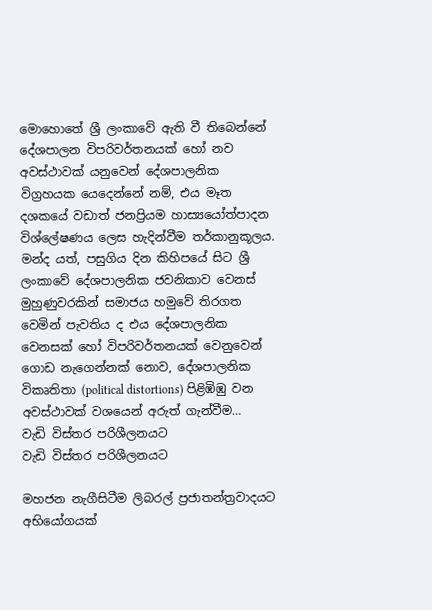මොහොතේ ශ්‍රී ලංකාවේ ඇති වී තිබෙන්නේ දේශපාලන විපරිවර්තනයක් හෝ නව අවස්ථාවක් යනුවෙන් දේශපාලනික විග්‍රහයක යෙදෙන්නේ නම්, එය මෑත දශකයේ වඩාත් ජනප්‍රියම හාස්‍යයෝත්පාදන විශ්ලේෂණය ලෙස හැදින්වීම තර්කානුකූලය. මන්ද යත්, පසුගිය දින කිහිපයේ සිට ශ්‍රී ලංකාවේ දේශපාලනික ජවනිකාව වෙනස් මුහුණුවරකින් සමාජය හමුවේ තිරගත වෙමින් පැවතිය ද එය දේශපාලනික වෙනසක් හෝ විපරිවර්තනයක් වෙනුවෙන් ගොඩ නැගෙන්නක් නොව, දේශපාලනික විකෘතිතා (political distortions) පිළිඹිඹු වන අවස්ථාවක් වශයෙන් අරුත් ගැන්වීම…
වැඩි විස්තර පරිශීලනයට
වැඩි විස්තර පරිශීලනයට

මහජන නැගීසිටීම ලිබරල් ප්‍රජාතන්ත්‍රවාදයට අභියෝගයක්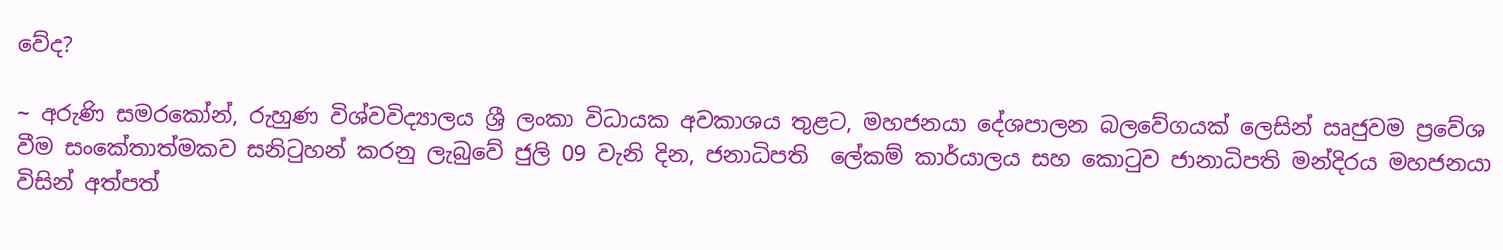වේද?

~ අරුණි සමරකෝන්, රුහුණ විශ්වවිද්‍යාලය ශ්‍රී ලංකා විධායක අවකාශය තුළට, මහජනයා දේශපාලන බලවේගයක් ලෙසින් ඍජුවම ප්‍රවේශ වීම සංකේතාත්මකව සනිටුහන් කරනු ලැබුවේ ජුලි 09 වැනි දින, ජනාධිපති  ලේකම් කාර්යාලය සහ කොටුව ජානාධිපති මන්දිරය මහජනයා විසින් අත්පත්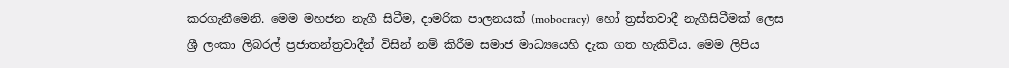කරගැනීමෙනි. මෙම මහජන නැගී සිටීම, දාමරික පාලනයක් (mobocracy)  හෝ ත්‍රස්තවාදී නැගීසිටීමක් ලෙස ශ්‍රී ලංකා ලිබරල් ප්‍රජාතන්ත්‍රවාදීන් විසින් නම් කිරීම සමාජ මාධ්‍යයෙහි දැක ගත හැකිවිය. මෙම ලිපිය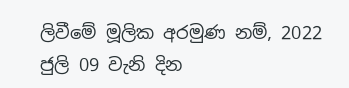ලිවීමේ මූලික අරමුණ නම්, 2022 ජුලි 09 වැනි දින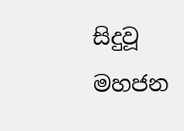සිදුවූ මහජන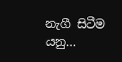නැගී සිටීම යනු…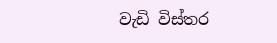වැඩි විස්තර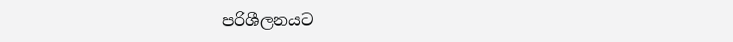පරිශීලනයට